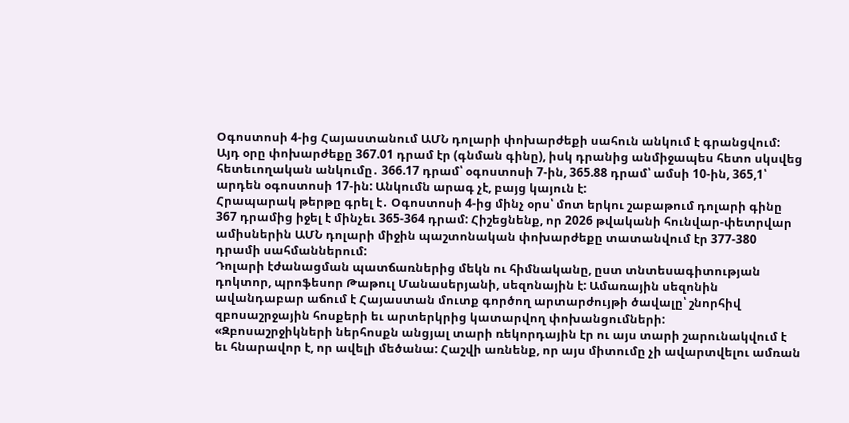Օգոստոսի 4-ից Հայաստանում ԱՄՆ դոլարի փոխարժեքի սահուն անկում է գրանցվում: Այդ օրը փոխարժեքը 367.01 դրամ էր (գնման գինը), իսկ դրանից անմիջապես հետո սկսվեց հետեւողական անկումը․ 366.17 դրամ՝ օգոստոսի 7-ին, 365.88 դրամ՝ ամսի 10-ին, 365,1՝ արդեն օգոստոսի 17-ին: Անկումն արագ չէ, բայց կայուն է:
Հրապարակ թերթը գրել է․ Օգոստոսի 4-ից մինչ օրս՝ մոտ երկու շաբաթում դոլարի գինը 367 դրամից իջել է մինչեւ 365-364 դրամ: Հիշեցնենք, որ 2026 թվականի հունվար-փետրվար ամիսներին ԱՄՆ դոլարի միջին պաշտոնական փոխարժեքը տատանվում էր 377-380 դրամի սահմաններում:
Դոլարի էժանացման պատճառներից մեկն ու հիմնականը, ըստ տնտեսագիտության դոկտոր, պրոֆեսոր Թաթուլ Մանասերյանի, սեզոնային է: Ամառային սեզոնին ավանդաբար աճում է Հայաստան մուտք գործող արտարժույթի ծավալը՝ շնորհիվ զբոսաշրջային հոսքերի եւ արտերկրից կատարվող փոխանցումների:
«Զբոսաշրջիկների ներհոսքն անցյալ տարի ռեկորդային էր ու այս տարի շարունակվում է եւ հնարավոր է, որ ավելի մեծանա: Հաշվի առնենք, որ այս միտումը չի ավարտվելու ամռան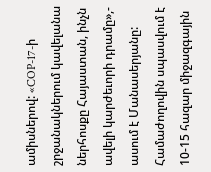ամիսներով: «COP-17-ի շրջանակներում կավելանա ներհոսքը Հայաստան, ինչն ավելի կարժեւորի դրամը»,- ասում է Մանասերյանը:
Համաժողովին սպասվում է 10-15 հազար միջազգային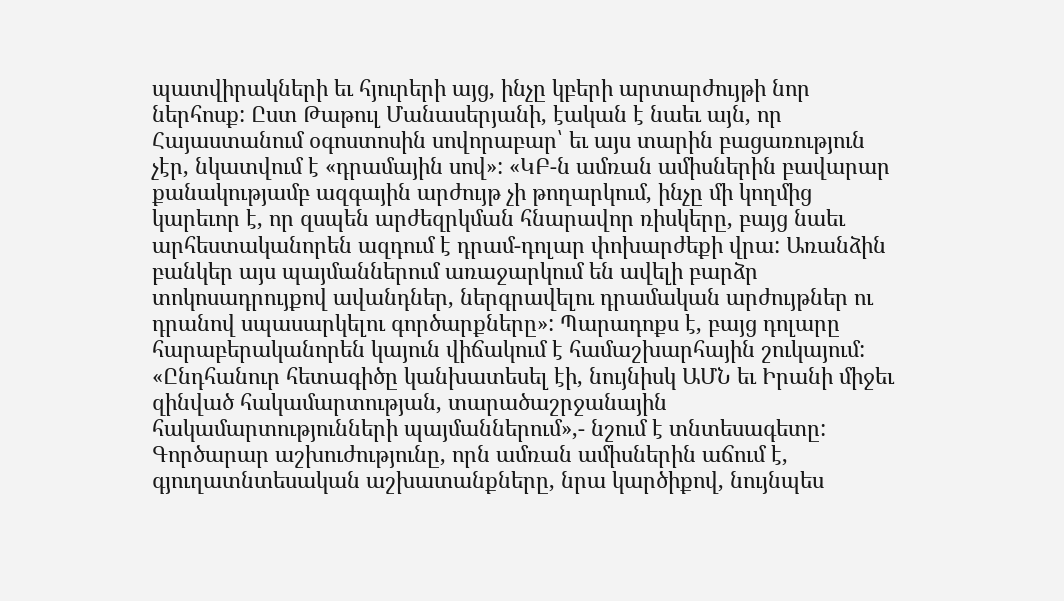պատվիրակների եւ հյուրերի այց, ինչը կբերի արտարժույթի նոր ներհոսք: Ըստ Թաթուլ Մանասերյանի, էական է նաեւ այն, որ Հայաստանում օգոստոսին սովորաբար՝ եւ այս տարին բացառություն չէր, նկատվում է «դրամային սով»: «ԿԲ-ն ամռան ամիսներին բավարար քանակությամբ ազգային արժույթ չի թողարկում, ինչը մի կողմից կարեւոր է, որ զսպեն արժեզրկման հնարավոր ռիսկերը, բայց նաեւ արհեստականորեն ազդում է դրամ-դոլար փոխարժեքի վրա: Առանձին բանկեր այս պայմաններում առաջարկում են ավելի բարձր տոկոսադրույքով ավանդներ, ներգրավելու դրամական արժույթներ ու դրանով սպասարկելու գործարքները»: Պարադոքս է, բայց դոլարը հարաբերականորեն կայուն վիճակում է համաշխարհային շուկայում: «Ընդհանուր հետագիծը կանխատեսել էի, նույնիսկ ԱՄՆ եւ Իրանի միջեւ զինված հակամարտության, տարածաշրջանային հակամարտությունների պայմաններում»,- նշում է տնտեսագետը:
Գործարար աշխուժությունը, որն ամռան ամիսներին աճում է, գյուղատնտեսական աշխատանքները, նրա կարծիքով, նույնպես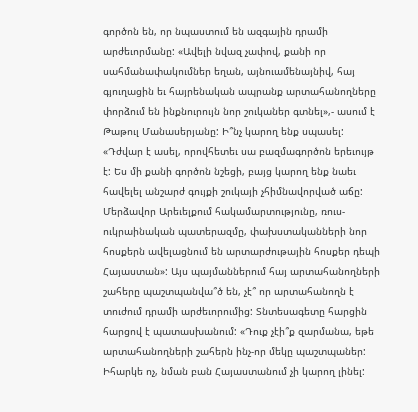գործոն են, որ նպաստում են ազգային դրամի արժեւորմանը: «Ավելի նվազ չափով, քանի որ սահմանափակումներ եղան, այնուամենայնիվ, հայ գյուղացին եւ հայրենական ապրանք արտահանողները փորձում են ինքնուրույն նոր շուկաներ գտնել»,- ասում է Թաթուլ Մանասերյանը: Ի՞նչ կարող ենք սպասել:
«Դժվար է ասել, որովհետեւ սա բազմագործոն երեւույթ է: Ես մի քանի գործոն նշեցի, բայց կարող ենք նաեւ հավելել անշարժ գույքի շուկայի չհիմնավորված աճը: Մերձավոր Արեւելքում հակամարտությունը, ռուս-ուկրաինական պատերազմը, փախստականների նոր հոսքերն ավելացնում են արտարժութային հոսքեր դեպի Հայաստան»: Այս պայմաններում հայ արտահանողների շահերը պաշտպանվա՞ծ են, չէ՞ որ արտահանողն է տուժում դրամի արժեւորումից: Տնտեսագետը հարցին հարցով է պատասխանում: «Դուք չէի՞ք զարմանա, եթե արտահանողների շահերն ինչ-որ մեկը պաշտպաներ: Իհարկե ոչ, նման բան Հայաստանում չի կարող լինել: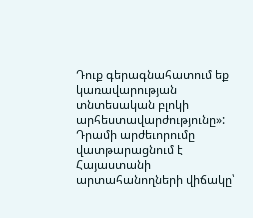Դուք գերագնահատում եք կառավարության տնտեսական բլոկի արհեստավարժությունը»:
Դրամի արժեւորումը վատթարացնում է Հայաստանի արտահանողների վիճակը՝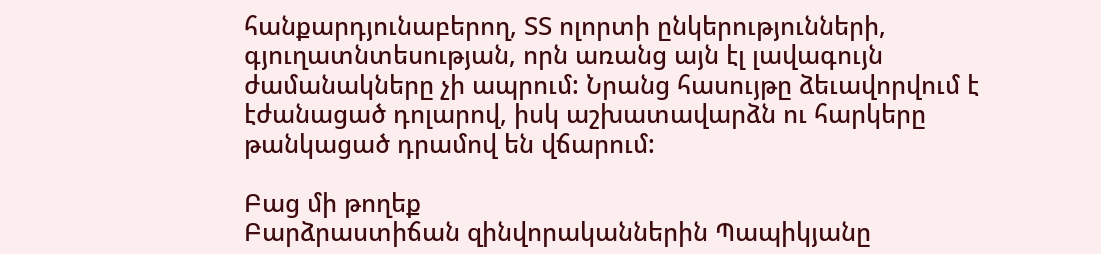հանքարդյունաբերող, ՏՏ ոլորտի ընկերությունների, գյուղատնտեսության, որն առանց այն էլ լավագույն ժամանակները չի ապրում: Նրանց հասույթը ձեւավորվում է էժանացած դոլարով, իսկ աշխատավարձն ու հարկերը թանկացած դրամով են վճարում:

Բաց մի թողեք
Բարձրաստիճան զինվորականներին Պապիկյանը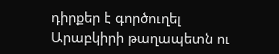դիրքեր է գործուղել
Արաբկիրի թաղապետն ու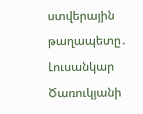ստվերային թաղապետը․ Լուսանկար
Ծառուկյանի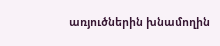առյուծներին խնամողին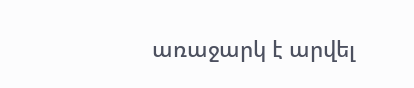առաջարկ է արվել